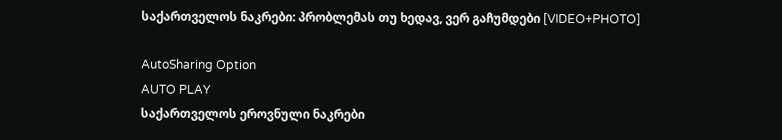საქართველოს ნაკრები: პრობლემას თუ ხედავ, ვერ გაჩუმდები [VIDEO+PHOTO]

AutoSharing Option
AUTO PLAY
საქართველოს ეროვნული ნაკრები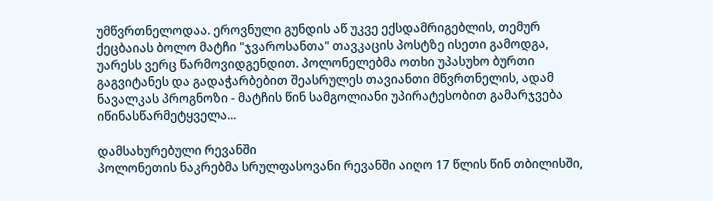უმწვრთნელოდაა. ეროვნული გუნდის აწ უკვე ექსდამრიგებლის, თემურ ქეცბაიას ბოლო მატჩი "ჯვაროსანთა" თავკაცის პოსტზე ისეთი გამოდგა, უარესს ვერც წარმოვიდგენდით. პოლონელებმა ოთხი უპასუხო ბურთი გაგვიტანეს და გადაჭარბებით შეასრულეს თავიანთი მწვრთნელის, ადამ ნავალკას პროგნოზი - მატჩის წინ სამგოლიანი უპირატესობით გამარჯვება იწინასწარმეტყველა...

დამსახურებული რევანში
პოლონეთის ნაკრებმა სრულფასოვანი რევანში აიღო 17 წლის წინ თბილისში,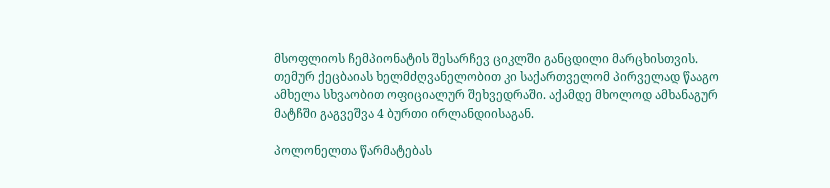მსოფლიოს ჩემპიონატის შესარჩევ ციკლში განცდილი მარცხისთვის. თემურ ქეცბაიას ხელმძღვანელობით კი საქართველომ პირველად წააგო ამხელა სხვაობით ოფიციალურ შეხვედრაში. აქამდე მხოლოდ ამხანაგურ მატჩში გაგვეშვა 4 ბურთი ირლანდიისაგან.

პოლონელთა წარმატებას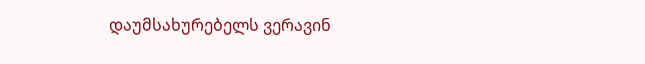დაუმსახურებელს ვერავინ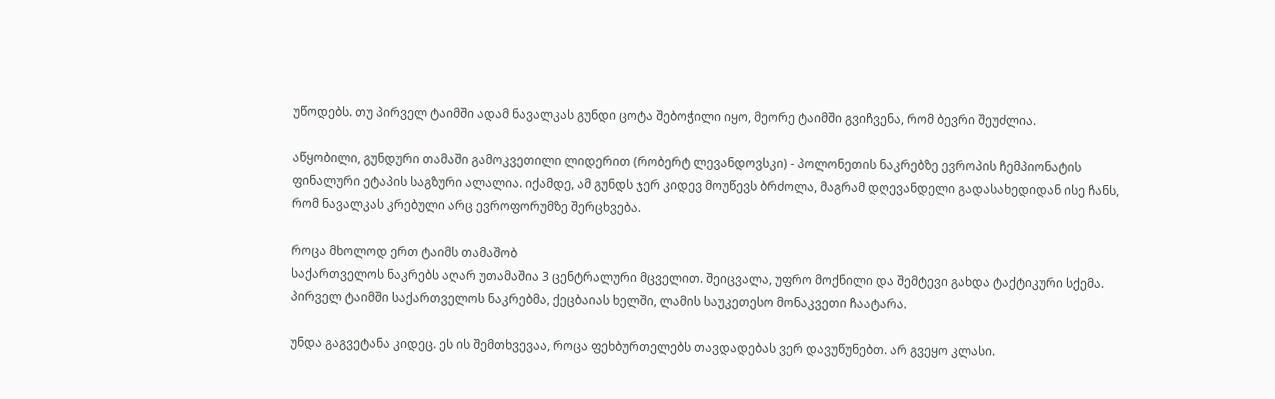უწოდებს. თუ პირველ ტაიმში ადამ ნავალკას გუნდი ცოტა შებოჭილი იყო, მეორე ტაიმში გვიჩვენა, რომ ბევრი შეუძლია.

აწყობილი, გუნდური თამაში გამოკვეთილი ლიდერით (რობერტ ლევანდოვსკი) - პოლონეთის ნაკრებზე ევროპის ჩემპიონატის ფინალური ეტაპის საგზური ალალია. იქამდე, ამ გუნდს ჯერ კიდევ მოუწევს ბრძოლა, მაგრამ დღევანდელი გადასახედიდან ისე ჩანს, რომ ნავალკას კრებული არც ევროფორუმზე შერცხვება.

როცა მხოლოდ ერთ ტაიმს თამაშობ
საქართველოს ნაკრებს აღარ უთამაშია 3 ცენტრალური მცველით. შეიცვალა, უფრო მოქნილი და შემტევი გახდა ტაქტიკური სქემა. პირველ ტაიმში საქართველოს ნაკრებმა, ქეცბაიას ხელში, ლამის საუკეთესო მონაკვეთი ჩაატარა.

უნდა გაგვეტანა კიდეც. ეს ის შემთხვევაა, როცა ფეხბურთელებს თავდადებას ვერ დავუწუნებთ. არ გვეყო კლასი.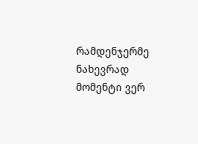რამდენჯერმე ნახევრად მომენტი ვერ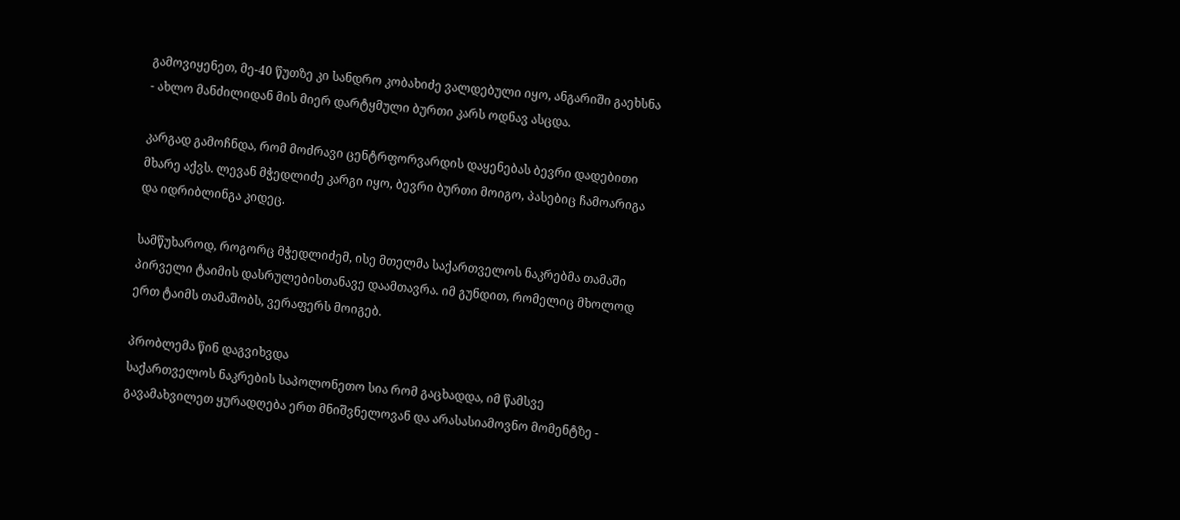გამოვიყენეთ, მე-40 წუთზე კი სანდრო კობახიძე ვალდებული იყო, ანგარიში გაეხსნა - ახლო მანძილიდან მის მიერ დარტყმული ბურთი კარს ოდნავ ასცდა.

კარგად გამოჩნდა, რომ მოძრავი ცენტრფორვარდის დაყენებას ბევრი დადებითი მხარე აქვს. ლევან მჭედლიძე კარგი იყო, ბევრი ბურთი მოიგო, პასებიც ჩამოარიგა და იდრიბლინგა კიდეც.

სამწუხაროდ, როგორც მჭედლიძემ, ისე მთელმა საქართველოს ნაკრებმა თამაში პირველი ტაიმის დასრულებისთანავე დაამთავრა. იმ გუნდით, რომელიც მხოლოდ ერთ ტაიმს თამაშობს, ვერაფერს მოიგებ.

პრობლემა წინ დაგვიხვდა
საქართველოს ნაკრების საპოლონეთო სია რომ გაცხადდა, იმ წამსვე გავამახვილეთ ყურადღება ერთ მნიშვნელოვან და არასასიამოვნო მომენტზე -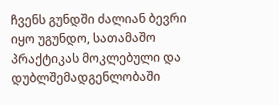ჩვენს გუნდში ძალიან ბევრი იყო უგუნდო, სათამაშო პრაქტიკას მოკლებული და დუბლშემადგენლობაში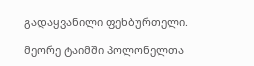გადაყვანილი ფეხბურთელი.

მეორე ტაიმში პოლონელთა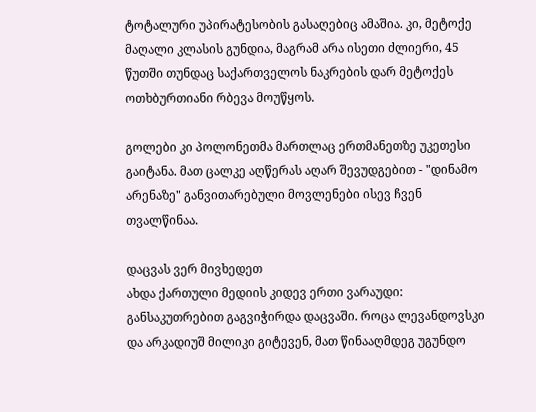ტოტალური უპირატესობის გასაღებიც ამაშია. კი, მეტოქე მაღალი კლასის გუნდია, მაგრამ არა ისეთი ძლიერი, 45 წუთში თუნდაც საქართველოს ნაკრების დარ მეტოქეს ოთხბურთიანი რბევა მოუწყოს.

გოლები კი პოლონეთმა მართლაც ერთმანეთზე უკეთესი გაიტანა. მათ ცალკე აღწერას აღარ შევუდგებით - "დინამო არენაზე" განვითარებული მოვლენები ისევ ჩვენ თვალწინაა.

დაცვას ვერ მივხედეთ
ახდა ქართული მედიის კიდევ ერთი ვარაუდი: განსაკუთრებით გაგვიჭირდა დაცვაში. როცა ლევანდოვსკი და არკადიუშ მილიკი გიტევენ, მათ წინააღმდეგ უგუნდო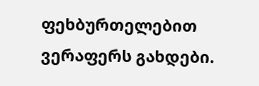ფეხბურთელებით ვერაფერს გახდები.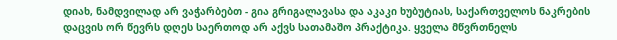დიახ, ნამდვილად არ ვაჭარბებთ - გია გრიგალავასა და აკაკი ხუბუტიას, საქართველოს ნაკრების დაცვის ორ წევრს დღეს საერთოდ არ აქვს სათამაშო პრაქტიკა. ყველა მწვრთნელს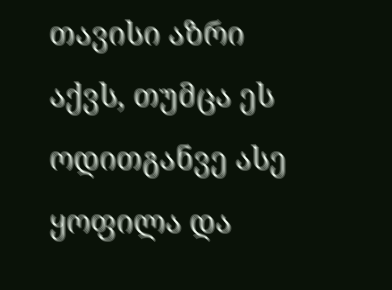თავისი აზრი აქვს, თუმცა ეს ოდითგანვე ასე ყოფილა და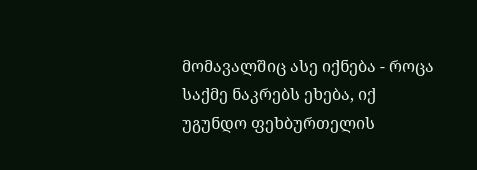მომავალშიც ასე იქნება - როცა საქმე ნაკრებს ეხება, იქ უგუნდო ფეხბურთელის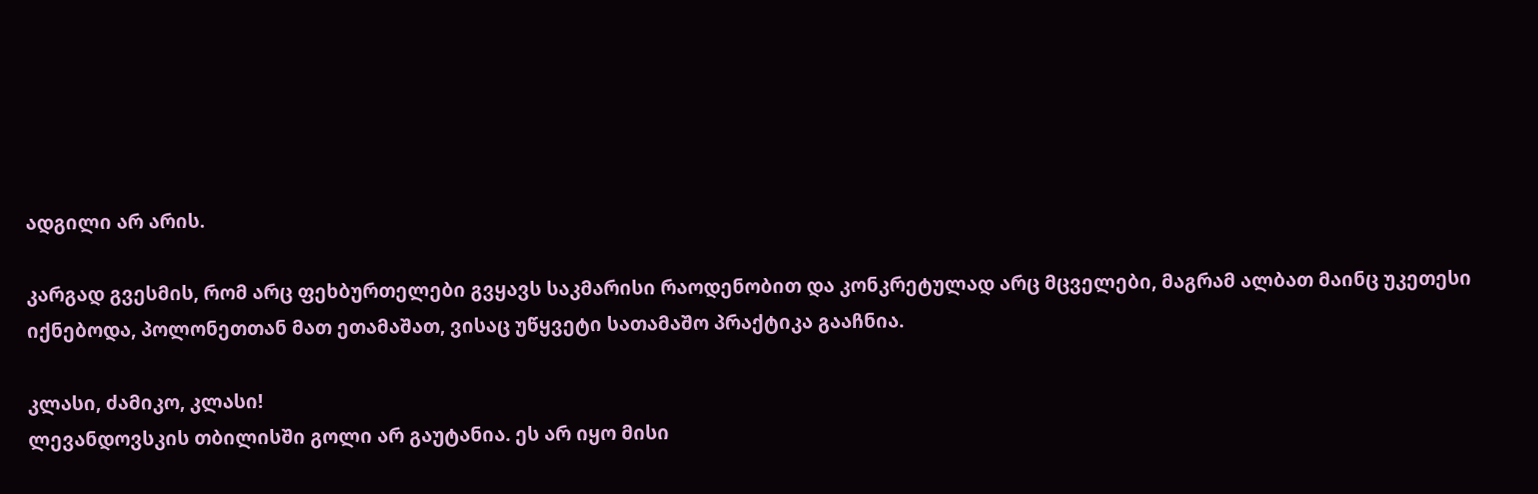ადგილი არ არის.

კარგად გვესმის, რომ არც ფეხბურთელები გვყავს საკმარისი რაოდენობით და კონკრეტულად არც მცველები, მაგრამ ალბათ მაინც უკეთესი იქნებოდა, პოლონეთთან მათ ეთამაშათ, ვისაც უწყვეტი სათამაშო პრაქტიკა გააჩნია.

კლასი, ძამიკო, კლასი!
ლევანდოვსკის თბილისში გოლი არ გაუტანია. ეს არ იყო მისი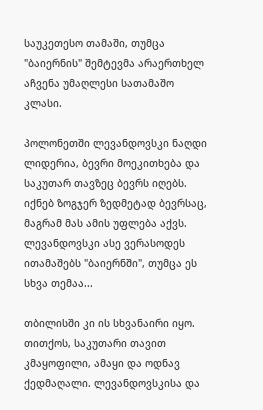საუკეთესო თამაში, თუმცა "ბაიერნის" შემტევმა არაერთხელ აჩვენა უმაღლესი სათამაშო კლასი.

პოლონეთში ლევანდოვსკი ნაღდი ლიდერია, ბევრი მოეკითხება და საკუთარ თავზეც ბევრს იღებს. იქნებ ზოგჯერ ზედმეტად ბევრსაც, მაგრამ მას ამის უფლება აქვს. ლევანდოვსკი ასე ვერასოდეს ითამაშებს "ბაიერნში", თუმცა ეს სხვა თემაა...

თბილისში კი ის სხვანაირი იყო. თითქოს, საკუთარი თავით კმაყოფილი, ამაყი და ოდნავ ქედმაღალი. ლევანდოვსკისა და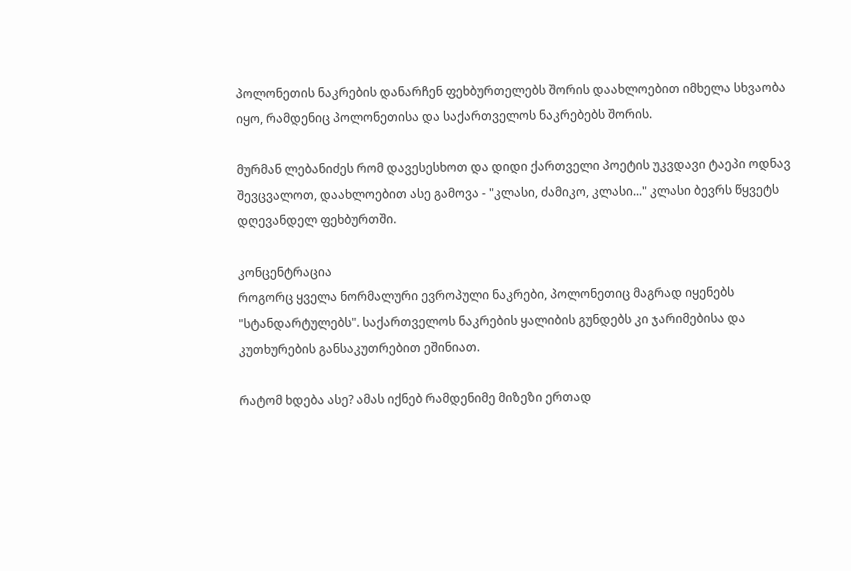პოლონეთის ნაკრების დანარჩენ ფეხბურთელებს შორის დაახლოებით იმხელა სხვაობა იყო, რამდენიც პოლონეთისა და საქართველოს ნაკრებებს შორის.

მურმან ლებანიძეს რომ დავესესხოთ და დიდი ქართველი პოეტის უკვდავი ტაეპი ოდნავ შევცვალოთ, დაახლოებით ასე გამოვა - "კლასი, ძამიკო, კლასი..." კლასი ბევრს წყვეტს დღევანდელ ფეხბურთში.

კონცენტრაცია
როგორც ყველა ნორმალური ევროპული ნაკრები, პოლონეთიც მაგრად იყენებს "სტანდარტულებს". საქართველოს ნაკრების ყალიბის გუნდებს კი ჯარიმებისა და კუთხურების განსაკუთრებით ეშინიათ.

რატომ ხდება ასე? ამას იქნებ რამდენიმე მიზეზი ერთად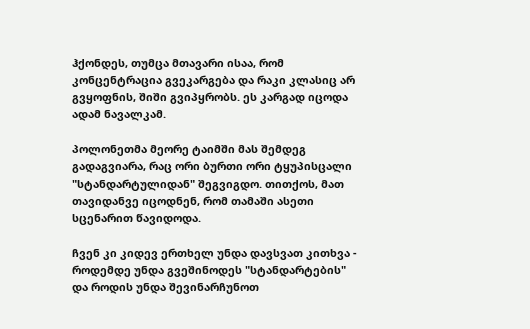ჰქონდეს, თუმცა მთავარი ისაა, რომ კონცენტრაცია გვეკარგება და რაკი კლასიც არ გვყოფნის, შიში გვიპყრობს. ეს კარგად იცოდა ადამ ნავალკამ.

პოლონეთმა მეორე ტაიმში მას შემდეგ გადაგვიარა, რაც ორი ბურთი ორი ტყუპისცალი "სტანდარტულიდან" შეგვიგდო. თითქოს, მათ თავიდანვე იცოდნენ, რომ თამაში ასეთი სცენარით წავიდოდა.

ჩვენ კი კიდევ ერთხელ უნდა დავსვათ კითხვა - როდემდე უნდა გვეშინოდეს "სტანდარტების" და როდის უნდა შევინარჩუნოთ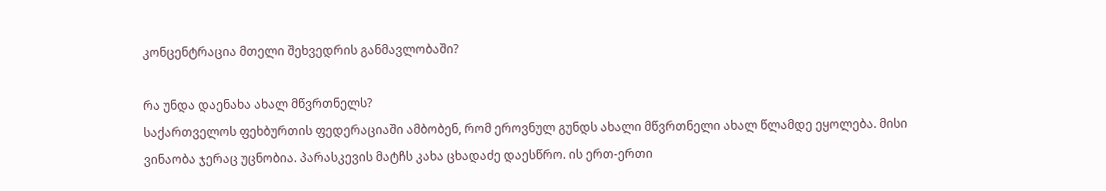კონცენტრაცია მთელი შეხვედრის განმავლობაში?

რა უნდა დაენახა ახალ მწვრთნელს?
საქართველოს ფეხბურთის ფედერაციაში ამბობენ, რომ ეროვნულ გუნდს ახალი მწვრთნელი ახალ წლამდე ეყოლება. მისი ვინაობა ჯერაც უცნობია. პარასკევის მატჩს კახა ცხადაძე დაესწრო. ის ერთ-ერთი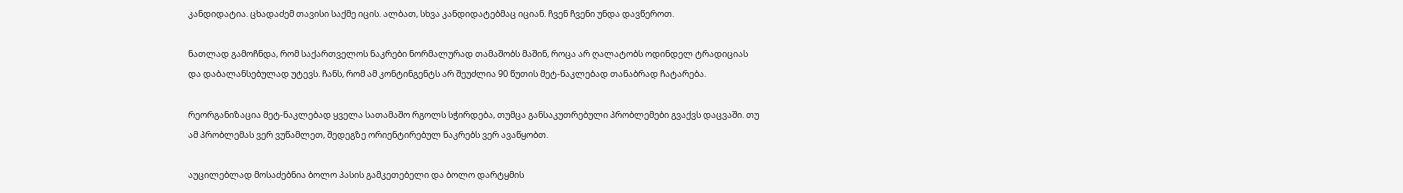კანდიდატია. ცხადაძემ თავისი საქმე იცის. ალბათ, სხვა კანდიდატებმაც იციან. ჩვენ ჩვენი უნდა დავწეროთ.

ნათლად გამოჩნდა, რომ საქართველოს ნაკრები ნორმალურად თამაშობს მაშინ, როცა არ ღალატობს ოდინდელ ტრადიციას და დაბალანსებულად უტევს. ჩანს, რომ ამ კონტინგენტს არ შეუძლია 90 წუთის მეტ-ნაკლებად თანაბრად ჩატარება.

რეორგანიზაცია მეტ-ნაკლებად ყველა სათამაშო რგოლს სჭირდება, თუმცა განსაკუთრებული პრობლემები გვაქვს დაცვაში. თუ ამ პრობლემას ვერ ვუწამლეთ, შედეგზე ორიენტირებულ ნაკრებს ვერ ავაწყობთ.

აუცილებლად მოსაძებნია ბოლო პასის გამკეთებელი და ბოლო დარტყმის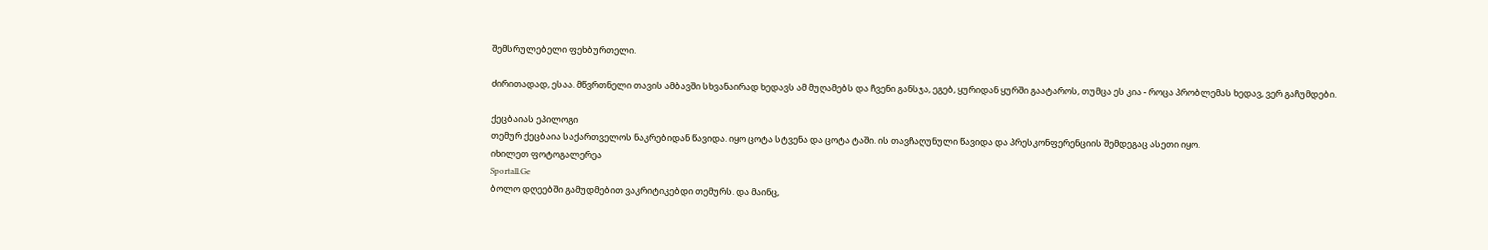შემსრულებელი ფეხბურთელი.

ძირითადად, ესაა. მწვრთნელი თავის ამბავში სხვანაირად ხედავს ამ მუღამებს და ჩვენი განსჯა, ეგებ, ყურიდან ყურში გაატაროს, თუმცა ეს კია - როცა პრობლემას ხედავ, ვერ გაჩუმდები.

ქეცბაიას ეპილოგი
თემურ ქეცბაია საქართველოს ნაკრებიდან წავიდა. იყო ცოტა სტვენა და ცოტა ტაში. ის თავჩაღუნული წავიდა და პრესკონფერენციის შემდეგაც ასეთი იყო.
იხილეთ ფოტოგალერეა
Sportall.Ge
ბოლო დღეებში გამუდმებით ვაკრიტიკებდი თემურს. და მაინც,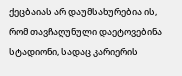ქეცბაიას არ დაუმსახურებია ის, რომ თავჩაღუნული დაეტოვებინა სტადიონი, სადაც კარიერის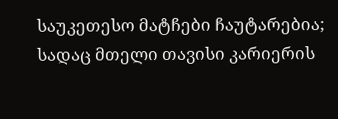საუკეთესო მატჩები ჩაუტარებია; სადაც მთელი თავისი კარიერის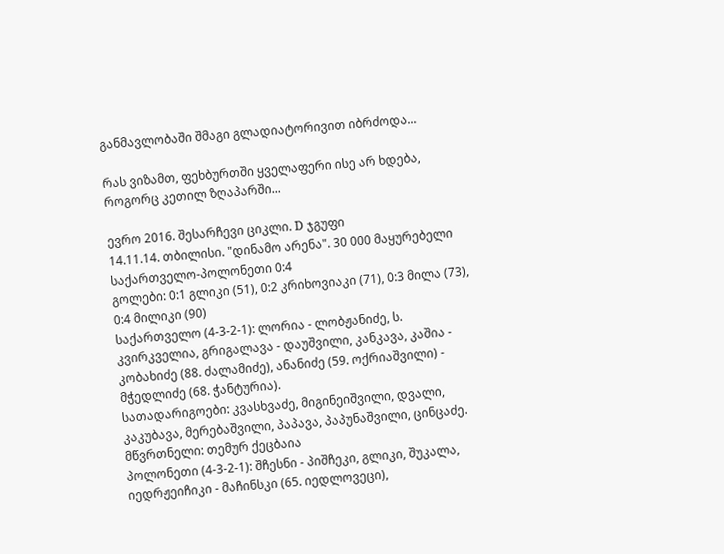განმავლობაში შმაგი გლადიატორივით იბრძოდა...

რას ვიზამთ, ფეხბურთში ყველაფერი ისე არ ხდება, როგორც კეთილ ზღაპარში...

ევრო 2016. შესარჩევი ციკლი. D ჯგუფი
14.11.14. თბილისი. "დინამო არენა". 30 000 მაყურებელი
საქართველო-პოლონეთი 0:4
გოლები: 0:1 გლიკი (51), 0:2 კრიხოვიაკი (71), 0:3 მილა (73), 0:4 მილიკი (90)
საქართველო (4-3-2-1): ლორია - ლობჟანიძე, ს. კვირკველია, გრიგალავა - დაუშვილი, კანკავა, კაშია - კობახიძე (88. ძალამიძე), ანანიძე (59. ოქრიაშვილი) - მჭედლიძე (68. ჭანტურია).
სათადარიგოები: კვასხვაძე, მიგინეიშვილი, დვალი, კაკუბავა, მერებაშვილი, პაპავა, პაპუნაშვილი, ცინცაძე.
მწვრთნელი: თემურ ქეცბაია
პოლონეთი (4-3-2-1): შჩესნი - პიშჩეკი, გლიკი, შუკალა, იედრჟეიჩიკი - მაჩინსკი (65. იედლოვეცი),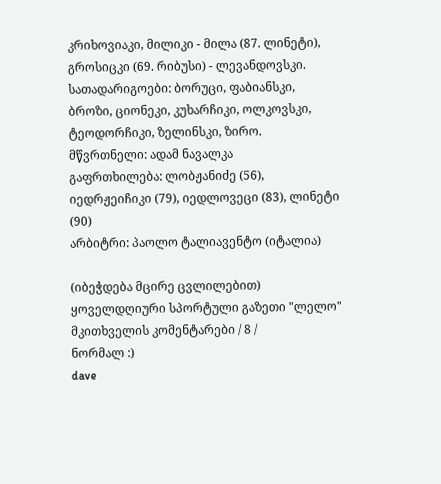კრიხოვიაკი, მილიკი - მილა (87. ლინეტი), გროსიცკი (69. რიბუსი) - ლევანდოვსკი.
სათადარიგოები: ბორუცი, ფაბიანსკი, ბროზი, ციონეკი, კუხარჩიკი, ოლკოვსკი, ტეოდორჩიკი, ზელინსკი, ზირო.
მწვრთნელი: ადამ ნავალკა
გაფრთხილება: ლობჟანიძე (56), იედრჟეიჩიკი (79), იედლოვეცი (83), ლინეტი (90)
არბიტრი: პაოლო ტალიავენტო (იტალია)

(იბეჭდება მცირე ცვლილებით)
ყოველდღიური სპორტული გაზეთი "ლელო"
მკითხველის კომენტარები / 8 /
ნორმალ :)
dave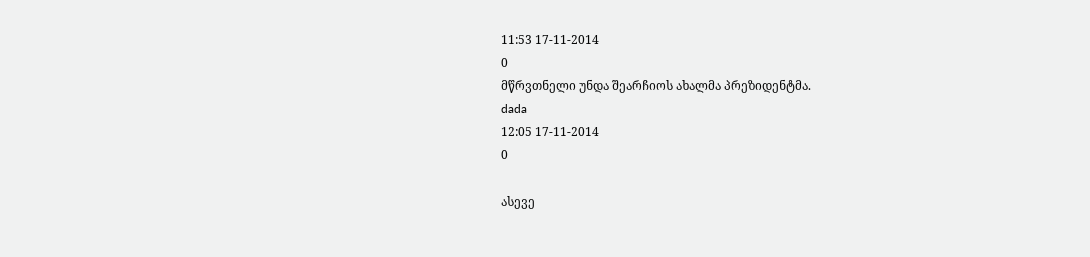11:53 17-11-2014
0
მწრვთნელი უნდა შეარჩიოს ახალმა პრეზიდენტმა.
dada
12:05 17-11-2014
0

ასევე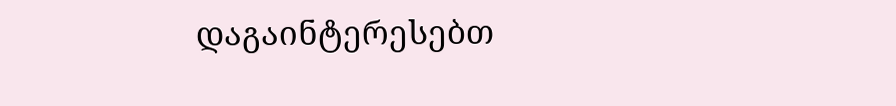დაგაინტერესებთ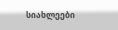სიახლეები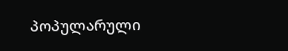პოპულარული